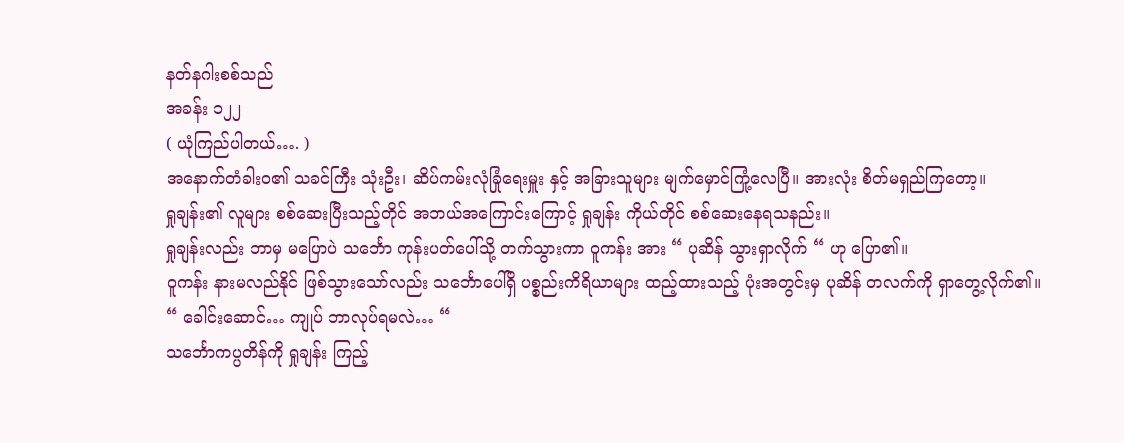နတ်နဂါးစစ်သည်
အခန်း ၁၂၂
( ယုံကြည်ပါတယ်…. )
အနောက်တံခါးဝ၏ သခင်ကြီး သုံးဦး၊ ဆိပ်ကမ်းလုံခြုံရေးမှူး နှင့် အခြားသူများ မျက်မှောင်ကြုံ့လေပြီ။ အားလုံး စိတ်မရှည်ကြတော့။
ရှုချန်း၏ လူများ စစ်ဆေးပြီးသည့်တိုင် အဘယ်အကြောင်းကြောင့် ရှုချန်း ကိုယ်တိုင် စစ်ဆေးနေရသနည်း။
ရှုချန်းလည်း ဘာမှ မပြောပဲ သင်္ဘော ကုန်းပတ်ပေါ်သို့ တက်သွားကာ ဝူကန်း အား “ ပုဆိန် သွားရှာလိုက် “ ဟု ပြော၏။
ဝူကန်း နားမလည်နိုင် ဖြစ်သွားသော်လည်း သင်္ဘောပေါ်ရှိ ပစ္စည်းကိရိယာများ ထည့်ထားသည့် ပုံးအတွင်းမှ ပုဆိန် တလက်ကို ရှာတွေ့လိုက်၏။
“ ခေါင်းဆောင်… ကျုပ် ဘာလုပ်ရမလဲ… “
သင်္ဘောကပ္ပတိန်ကို ရှုချန်း ကြည့်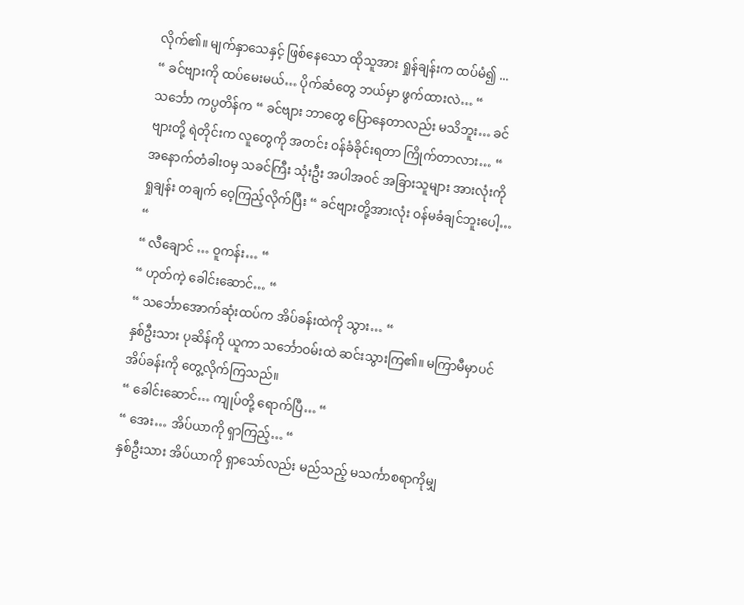လိုက်၏။ မျက်နှာသေနှင့် ဖြစ်နေသော ထိုသူအား ရှုန်ချန်းက ထပ်မံ၍ ...
“ ခင်ဗျားကို ထပ်မေးမယ်… ပိုက်ဆံတွေ ဘယ်မှာ ဖွက်ထားလဲ… “
သင်္ဘော ကပ္ပတိန်က “ ခင်ဗျား ဘာတွေ ပြောနေတာလည်း မသိဘူး… ခင်ဗျားတို့ ရဲတိုင်းက လူတွေကို အတင်း ဝန်ခံခိုင်းရတာ ကြိုက်တာလား… “
အနောက်တံခါးဝမှ သခင်ကြီး သုံးဦး အပါအဝင် အခြားသူများ အားလုံးကို ရှုချန်း တချက် ဝေ့ကြည့်လိုက်ပြီး “ ခင်ဗျားတို့အားလုံး ဝန်မခံချင်ဘူးပေါ့… “
“ လီချောင် … ဝူကန်း… “
“ ဟုတ်ကဲ့ ခေါင်းဆောင်… “
“ သင်္ဘောအောက်ဆုံးထပ်က အိပ်ခန်းထဲကို သွား… “
နှစ်ဦးသား ပုဆိန်ကို ယူကာ သင်္ဘောဝမ်းထဲ ဆင်းသွားကြ၏။ မကြာမီမှာပင် အိပ်ခန်းကို တွေ့လိုက်ကြသည်။
“ ခေါင်းဆောင်… ကျုပ်တို့ ရောက်ပြီ… “
“ အေး… အိပ်ယာကို ရှာကြည့်… “
နှစ်ဦးသား အိပ်ယာကို ရှာသော်လည်း မည်သည့် မသင်္ကာစရာကိုမျှ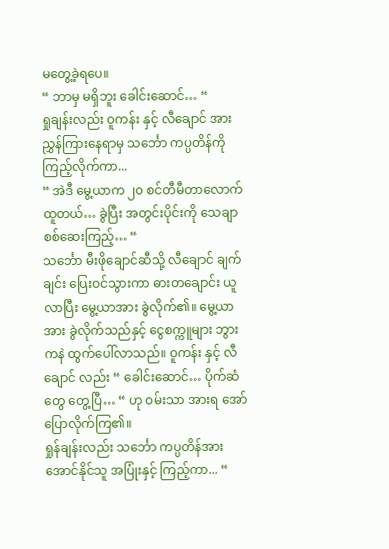မတွေ့ခဲ့ရပေ။
“ ဘာမှ မရှိဘူး ခေါင်းဆောင်… “
ရှုချန်းလည်း ဝူကန်း နှင့် လီချောင် အား ညွှန်ကြားနေရာမှ သင်္ဘော ကပ္ပတိန်ကို ကြည့်လိုက်ကာ...
“ အဲဒီ မွေ့ယာက ၂၀ စင်တီမီတာလောက် ထူတယ်… ခွဲပြီး အတွင်းပိုင်းကို သေချာ စစ်ဆေးကြည့်… “
သင်္ဘော မီးဖိုချောင်ဆီသို့ လီချောင် ချက်ချင်း ပြေးဝင်သွားကာ ဓားတချောင်း ယူလာပြီး မွေ့ယာအား ခွဲလိုက်၏။ မွေ့ယာအား ခွဲလိုက်သည်နှင့် ငွေစက္ကူများ ဘွားကနဲ ထွက်ပေါ်လာသည်။ ဝူကန်း နှင့် လီချောင် လည်း “ ခေါင်းဆောင်… ပိုက်ဆံတွေ တွေ့ပြီ… “ ဟု ဝမ်းသာ အားရ အော်ပြောလိုက်ကြ၏။
ရှုန်ချန်းလည်း သင်္ဘော ကပ္ပတိန်အား အောင်နိုင်သူ အပြုံးနှင့် ကြည့်ကာ... “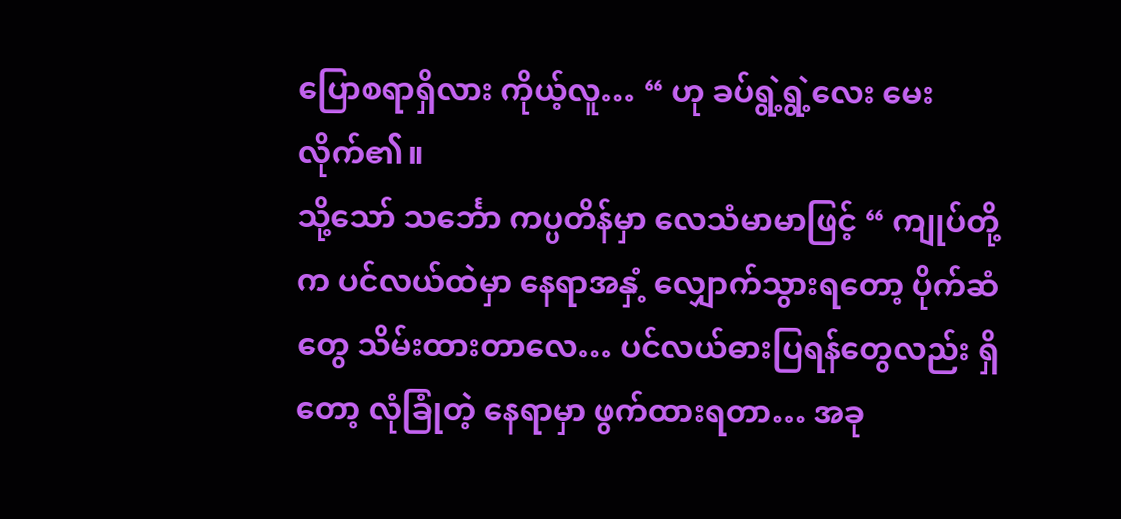ပြောစရာရှိလား ကိုယ့်လူ… “ ဟု ခပ်ရွဲ့ရွဲ့လေး မေးလိုက်၏။
သို့သော် သင်္ဘော ကပ္ပတိန်မှာ လေသံမာမာဖြင့် “ ကျုပ်တို့က ပင်လယ်ထဲမှာ နေရာအနှံ့ လျှောက်သွားရတော့ ပိုက်ဆံတွေ သိမ်းထားတာလေ… ပင်လယ်ဓားပြရန်တွေလည်း ရှိတော့ လုံခြုံတဲ့ နေရာမှာ ဖွက်ထားရတာ… အခု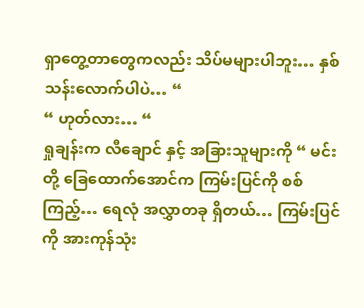ရှာတွေ့တာတွေကလည်း သိပ်မများပါဘူး… နှစ်သန်းလောက်ပါပဲ… “
“ ဟုတ်လား… “
ရှုချန်းက လီချောင် နှင့် အခြားသူများကို “ မင်းတို့ ခြေထောက်အောင်က ကြမ်းပြင်ကို စစ်ကြည့်… ရေလုံ အလွှာတခု ရှိတယ်… ကြမ်းပြင်ကို အားကုန်သုံး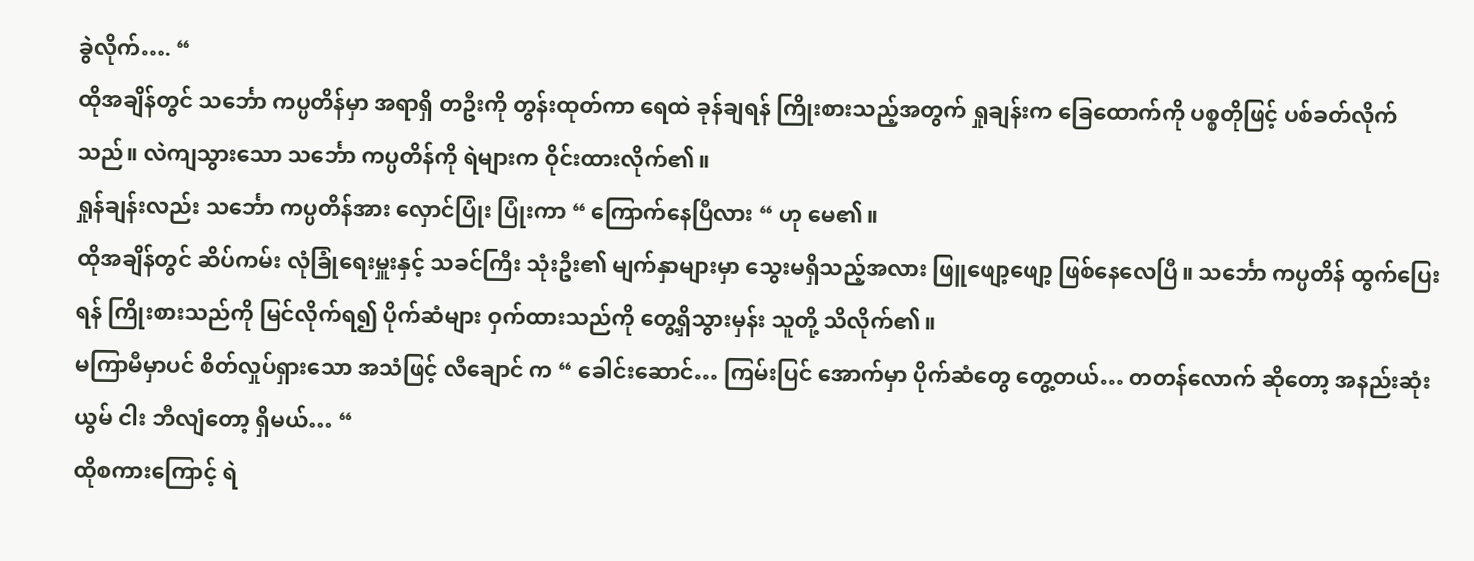ခွဲလိုက်…. “
ထိုအချိန်တွင် သင်္ဘော ကပ္ပတိန်မှာ အရာရှိ တဦးကို တွန်းထုတ်ကာ ရေထဲ ခုန်ချရန် ကြိုးစားသည့်အတွက် ရှုချန်းက ခြေထောက်ကို ပစ္စတိုဖြင့် ပစ်ခတ်လိုက်သည်။ လဲကျသွားသော သင်္ဘော ကပ္ပတိန်ကို ရဲများက ဝိုင်းထားလိုက်၏။
ရှုန်ချန်းလည်း သင်္ဘော ကပ္ပတိန်အား လှောင်ပြုံး ပြုံးကာ “ ကြောက်နေပြီလား “ ဟု မေ၏။
ထိုအချိန်တွင် ဆိပ်ကမ်း လုံခြုံရေးမှူးနှင့် သခင်ကြီး သုံးဦး၏ မျက်နှာများမှာ သွေးမရှိသည့်အလား ဖြူဖျော့ဖျော့ ဖြစ်နေလေပြီ။ သင်္ဘော ကပ္ပတိန် ထွက်ပြေးရန် ကြိုးစားသည်ကို မြင်လိုက်ရ၍ ပိုက်ဆံများ ဝှက်ထားသည်ကို တွေ့ရှိသွားမှန်း သူတို့ သိလိုက်၏။
မကြာမီမှာပင် စိတ်လှုပ်ရှားသော အသံဖြင့် လီချောင် က “ ခေါင်းဆောင်… ကြမ်းပြင် အောက်မှာ ပိုက်ဆံတွေ တွေ့တယ်… တတန်လောက် ဆိုတော့ အနည်းဆုံး ယွမ် ငါး ဘီလျံတော့ ရှိမယ်… “
ထိုစကားကြောင့် ရဲ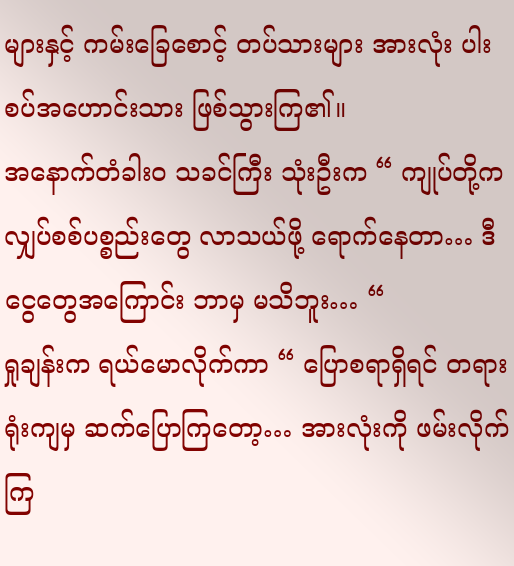များနှင့် ကမ်းခြေစောင့် တပ်သားများ အားလုံး ပါးစပ်အဟောင်းသား ဖြစ်သွားကြ၏။
အနောက်တံခါးဝ သခင်ကြီး သုံးဦးက “ ကျုပ်တို့က လျှပ်စစ်ပစ္စည်းတွေ လာသယ်ဖို့ ရောက်နေတာ… ဒီငွေတွေအကြောင်း ဘာမှ မသိဘူး… “
ရှုချန်းက ရယ်မောလိုက်ကာ “ ပြောစရာရှိရင် တရားရုံးကျမှ ဆက်ပြောကြတော့… အားလုံးကို ဖမ်းလိုက်ကြ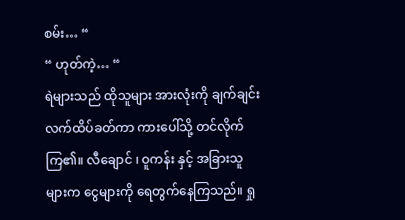စမ်း… “
“ ဟုတ်ကဲ့… “
ရဲများသည် ထိုသူများ အားလုံးကို ချက်ချင်း လက်ထိပ်ခတ်ကာ ကားပေါ်သို့ တင်လိုက်ကြ၏။ လီချောင် ၊ ဝူကန်း နှင့် အခြားသူများက ငွေများကို ရေတွက်နေကြသည်။ ရှု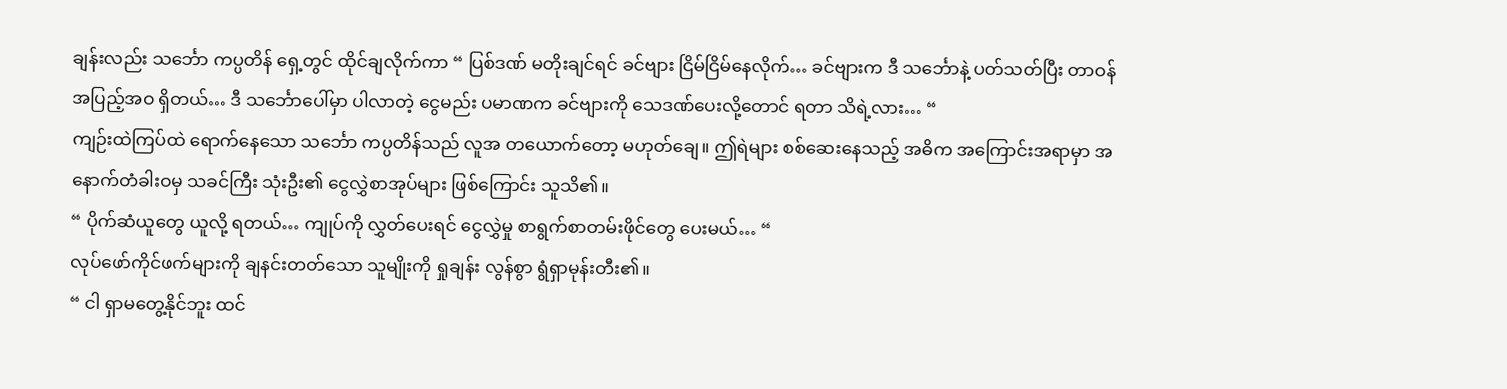ချန်းလည်း သင်္ဘော ကပ္ပတိန် ရှေ့တွင် ထိုင်ချလိုက်ကာ “ ပြစ်ဒဏ် မတိုးချင်ရင် ခင်ဗျား ငြိမ်ငြိမ်နေလိုက်… ခင်ဗျားက ဒီ သင်္ဘောနဲ့ ပတ်သတ်ပြီး တာဝန် အပြည့်အဝ ရှိတယ်… ဒီ သင်္ဘောပေါ်မှာ ပါလာတဲ့ ငွေမည်း ပမာဏက ခင်ဗျားကို သေဒဏ်ပေးလို့တောင် ရတာ သိရဲ့လား… “
ကျဉ်းထဲကြပ်ထဲ ရောက်နေသော သင်္ဘော ကပ္ပတိန်သည် လူအ တယောက်တော့ မဟုတ်ချေ။ ဤရဲများ စစ်ဆေးနေသည့် အဓိက အကြောင်းအရာမှာ အနောက်တံခါးဝမှ သခင်ကြီး သုံးဦး၏ ငွေလွှဲစာအုပ်များ ဖြစ်ကြောင်း သူသိ၏။
“ ပိုက်ဆံယူတွေ ယူလို့ ရတယ်… ကျုပ်ကို လွှတ်ပေးရင် ငွေလွှဲမှု စာရွက်စာတမ်းဖိုင်တွေ ပေးမယ်… “
လုပ်ဖော်ကိုင်ဖက်များကို ချနင်းတတ်သော သူမျိုးကို ရှုချန်း လွန်စွာ ရွံရှာမုန်းတီး၏။
“ ငါ ရှာမတွေ့နိုင်ဘူး ထင်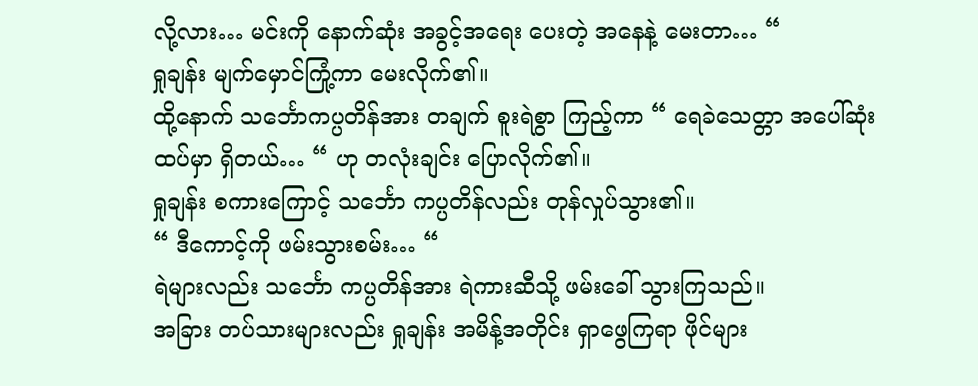လို့လား… မင်းကို နောက်ဆုံး အခွင့်အရေး ပေးတဲ့ အနေနဲ့ မေးတာ… “
ရှုချန်း မျက်မှောင်ကြုံ့ကာ မေးလိုက်၏။
ထို့နောက် သင်္ဘောကပ္ပတိန်အား တချက် စူးရဲစွာ ကြည့်ကာ “ ရေခဲသေတ္တာ အပေါ်ဆုံးထပ်မှာ ရှိတယ်… “ ဟု တလုံးချင်း ပြောလိုက်၏။
ရှုချန်း စကားကြောင့် သင်္ဘော ကပ္ပတိန်လည်း တုန်လှုပ်သွား၏။
“ ဒီကောင့်ကို ဖမ်းသွားစမ်း… “
ရဲများလည်း သင်္ဘော ကပ္ပတိန်အား ရဲကားဆီသို့ ဖမ်းခေါ် သွားကြသည်။
အခြား တပ်သားများလည်း ရှုချန်း အမိန့်အတိုင်း ရှာဖွေကြရာ ဖိုင်များ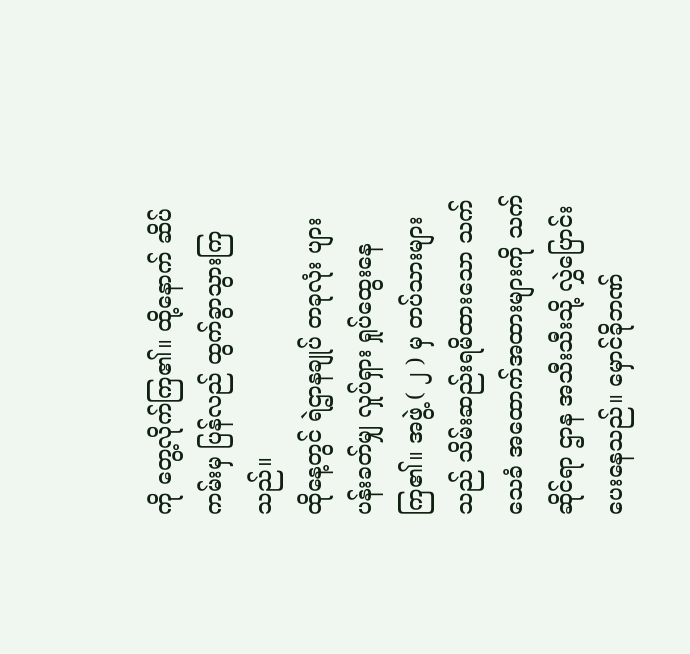ကို တွေ့လိုက်ကြ၏။ ထို့နောက် ဆိပ်ကမ်းမှ ပြန်လည် ထွက်ခွာသွားကြသည်။
ထိုနေ့တွင် ရဲဌာနချုပ် တခုလုံး ပျားပန်းခတ်မျှ လှုပ်ရှား ရှုပ်ထွေးနေကြ၏။ အဖွဲ့ ( ၂ ) မှ တပ်သားများသည် သိမ်းဆည်းရမိထားသော သက်သေခံ အထောက်အထားများကို သက်ဆိုင်ရာ ဌာန အသီးသီးသို့ လွှဲပြောင်းပေးနေသည်။ မှောင်ခိုဘဏ်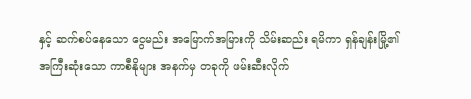နှင့် ဆက်စပ်နေသော ငွေမည်း အမြောက်အမြားကို သိမ်းဆည်း ရမိကာ ရှန်ချန်းမြို့၏ အကြီးဆုံးသော ကာစီနိုများ အနက်မှ တခုကို ဖမ်းဆီးလိုက်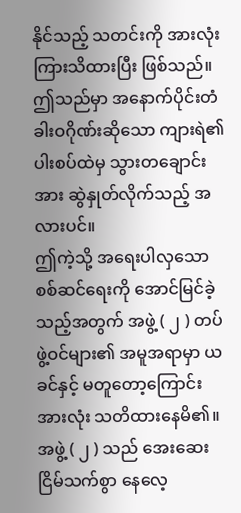နိုင်သည့် သတင်းကို အားလုံး ကြားသိထားပြီး ဖြစ်သည်။ ဤသည်မှာ အနောက်ပိုင်းတံခါးဝဂိုဏ်းဆိုသော ကျားရဲ၏ ပါးစပ်ထဲမှ သွားတချောင်းအား ဆွဲနှုတ်လိုက်သည့် အလားပင်။
ဤကဲ့သို့ အရေးပါလှသော စစ်ဆင်ရေးကို အောင်မြင်ခဲ့သည့်အတွက် အဖွဲ့ ( ၂ ) တပ်ဖွဲ့ဝင်များ၏ အမူအရာမှာ ယခင်နှင့် မတူတော့ကြောင်း အားလုံး သတိထားနေမိ၏။ အဖွဲ့ ( ၂ ) သည် အေးဆေး ငြိမ်သက်စွာ နေလေ့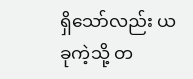ရှိသော်လည်း ယခုကဲ့သို့ တ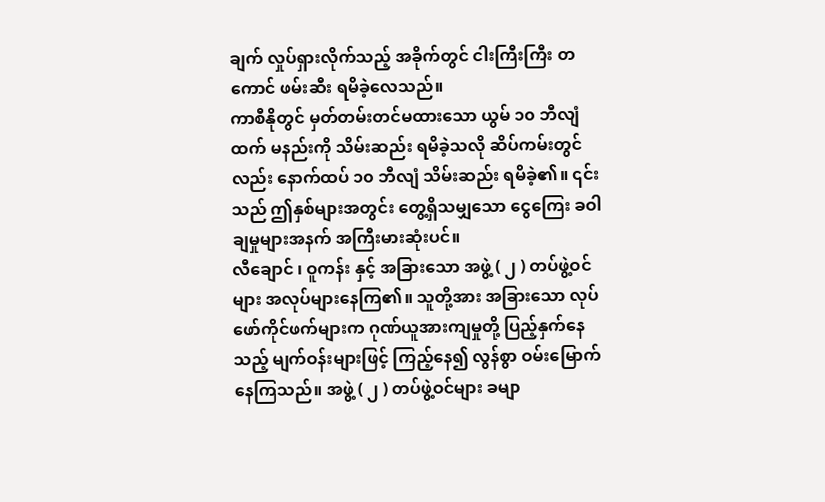ချက် လှုပ်ရှားလိုက်သည့် အခိုက်တွင် ငါးကြီးကြီး တကောင် ဖမ်းဆီး ရမိခဲ့လေသည်။
ကာစီနိုတွင် မှတ်တမ်းတင်မထားသော ယွမ် ၁၀ ဘီလျံထက် မနည်းကို သိမ်းဆည်း ရမိခဲ့သလို ဆိပ်ကမ်းတွင်လည်း နောက်ထပ် ၁၀ ဘီလျံ သိမ်းဆည်း ရမိခဲ့၏။ ၎င်းသည် ဤနှစ်များအတွင်း တွေ့ရှိသမျှသော ငွေကြေး ခဝါချမှုများအနက် အကြီးမားဆုံးပင်။
လီချောင် ၊ ဝူကန်း နှင့် အခြားသော အဖွဲ့ ( ၂ ) တပ်ဖွဲ့ဝင်များ အလုပ်များနေကြ၏။ သူတို့အား အခြားသော လုပ်ဖော်ကိုင်ဖက်များက ဂုဏ်ယူအားကျမှုတို့ ပြည့်နှက်နေသည့် မျက်ဝန်းများဖြင့် ကြည့်နေ၍ လွန်စွာ ဝမ်းမြောက်နေကြသည်။ အဖွဲ့ ( ၂ ) တပ်ဖွဲ့ဝင်များ ခမျာ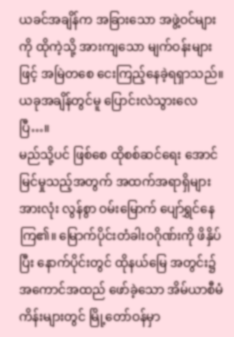ယခင်အချိန်က အခြားသော အဖွဲ့ဝင်များကို ထိုကဲ့သို့ အားကျသော မျက်ဝန်းများဖြင့် အမြဲတစေ ငေးကြည့်နေခဲ့ရရှာသည်။ ယခုအချိန်တွင်မူ ပြောင်းလဲသွားလေပြီ…။
မည်သို့ပင် ဖြစ်စေ ထိုစစ်ဆင်ရေး အောင်မြင်မှုသည့်အတွက် အထက်အရာရှိများ အားလုံး လွန်စွာ ဝမ်းမြောက် ပျော်ရွှင်နေကြ၏။ မြောက်ပိုင်းတံခါးဝဂိုဏ်းကို ဖိနှိပ်ပြီး နောက်ပိုင်းတွင် ထိုနယ်မြေ အတွင်း၌ အကောင်အထည် ဖော်ခဲ့သော အိမ်ယာစီမံကိန်းများတွင် မြို့တော်ဝန်မှာ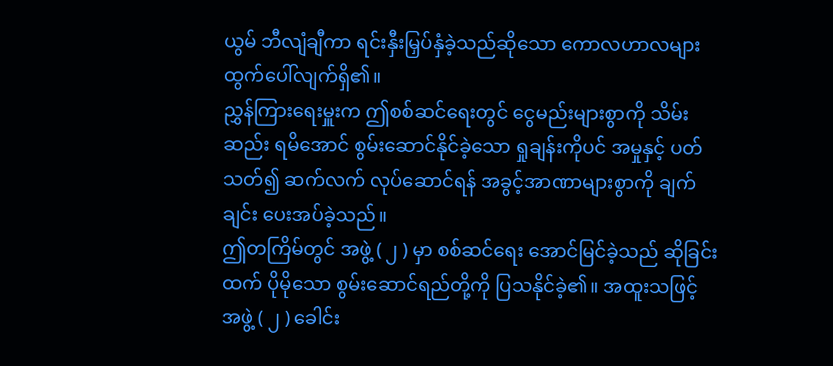ယွမ် ဘီလျံချီကာ ရင်းနှီးမြှပ်နှံခဲ့သည်ဆိုသော ကောလဟာလများ ထွက်ပေါ်လျက်ရှိ၏။
ညွှန်ကြားရေးမှူးက ဤစစ်ဆင်ရေးတွင် ငွေမည်းများစွာကို သိမ်းဆည်း ရမိအောင် စွမ်းဆောင်နိုင်ခဲ့သော ရှုချန်းကိုပင် အမှုနှင့် ပတ်သတ်၍ ဆက်လက် လုပ်ဆောင်ရန် အခွင့်အာဏာများစွာကို ချက်ချင်း ပေးအပ်ခဲ့သည်။
ဤတကြိမ်တွင် အဖွဲ့ ( ၂ ) မှာ စစ်ဆင်ရေး အောင်မြင်ခဲ့သည် ဆိုခြင်းထက် ပိုမိုသော စွမ်းဆောင်ရည်တို့ကို ပြသနိုင်ခဲ့၏။ အထူးသဖြင့် အဖွဲ့ ( ၂ ) ခေါင်း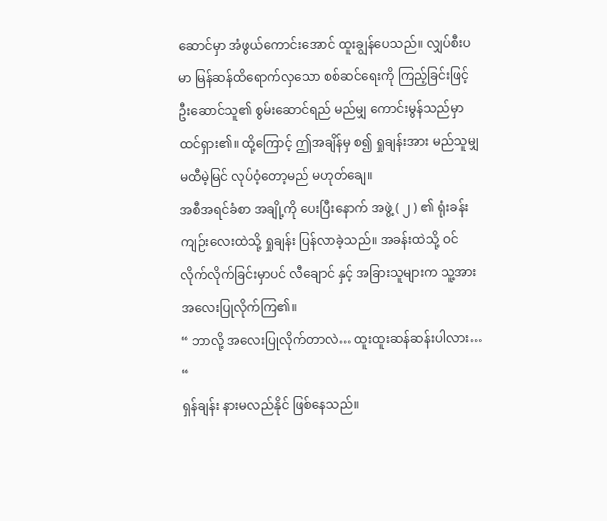ဆောင်မှာ အံဖွယ်ကောင်းအောင် ထူးချွန်ပေသည်။ လျှပ်စီးပမာ မြန်ဆန်ထိရောက်လှသော စစ်ဆင်ရေးကို ကြည့်ခြင်းဖြင့် ဦးဆောင်သူ၏ စွမ်းဆောင်ရည် မည်မျှ ကောင်းမွန်သည်မှာ ထင်ရှား၏။ ထို့ကြောင့် ဤအချိန်မှ စ၍ ရှုချန်းအား မည်သူမျှ မထီမဲ့မြင် လုပ်ဝံ့တော့မည် မဟုတ်ချေ။
အစီအရင်ခံစာ အချို့ကို ပေးပြီးနောက် အဖွဲ့ ( ၂ ) ၏ ရုံးခန်းကျဉ်းလေးထဲသို့ ရှုချန်း ပြန်လာခဲ့သည်။ အခန်းထဲသို့ ဝင်လိုက်လိုက်ခြင်းမှာပင် လီချောင် နှင့် အခြားသူများက သူ့အား အလေးပြုလိုက်ကြ၏။
“ ဘာလို့ အလေးပြုလိုက်တာလဲ… ထူးထူးဆန်ဆန်းပါလား… “
ရှန်ချန်း နားမလည်နိုင် ဖြစ်နေသည်။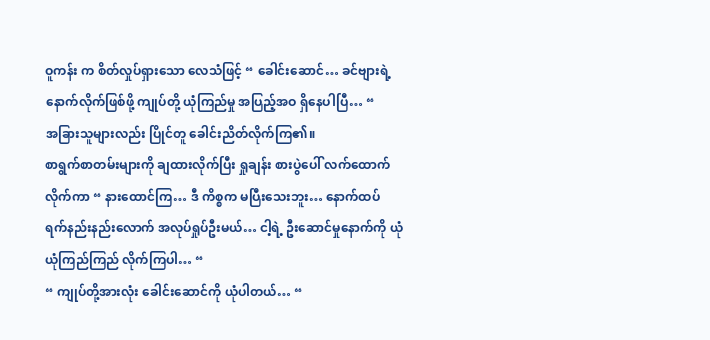ဝူကန်း က စိတ်လှုပ်ရှားသော လေသံဖြင့် “ ခေါင်းဆောင်… ခင်ဗျားရဲ့ နောက်လိုက်ဖြစ်ဖို့ ကျုပ်တို့ ယုံကြည်မှု အပြည့်အဝ ရှိနေပါပြီ… “
အခြားသူများလည်း ပြိုင်တူ ခေါင်းညိတ်လိုက်ကြ၏။
စာရွက်စာတမ်းများကို ချထားလိုက်ပြီး ရှုချန်း စားပွဲပေါ် လက်ထောက်လိုက်ကာ “ နားထောင်ကြ… ဒီ ကိစ္စက မပြီးသေးဘူး… နောက်ထပ် ရက်နည်းနည်းလောက် အလုပ်ရှုပ်ဦးမယ်… ငါ့ရဲ့ ဦးဆောင်မှုနောက်ကို ယုံယုံကြည်ကြည် လိုက်ကြပါ… “
“ ကျုပ်တို့အားလုံး ခေါင်းဆောင်ကို ယုံပါတယ်… “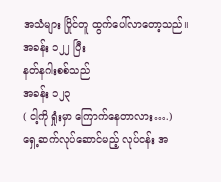အသံများ ပြိုင်တူ ထွက်ပေါ်လာတော့သည်။
အခန်း ၁၂၂ ပြီး
နတ်နဂါးစစ်သည်
အခန်း ၁၂၃
( ငါ့ကို ရှုံးမှာ ကြောက်နေတာလား….)
ရှေ့ဆက်လုပ်ဆောင်မည့် လုပ်ငန်း အ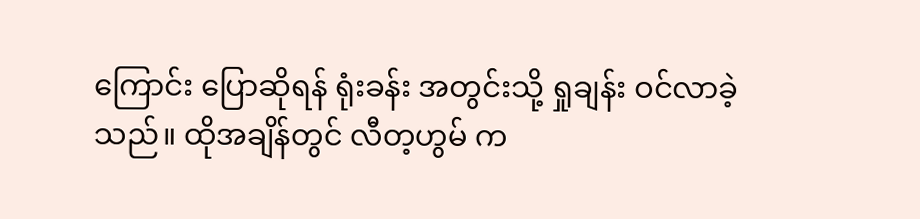ကြောင်း ပြောဆိုရန် ရုံးခန်း အတွင်းသို့ ရှုချန်း ဝင်လာခဲ့သည်။ ထိုအချိန်တွင် လီတ့ဟွမ် က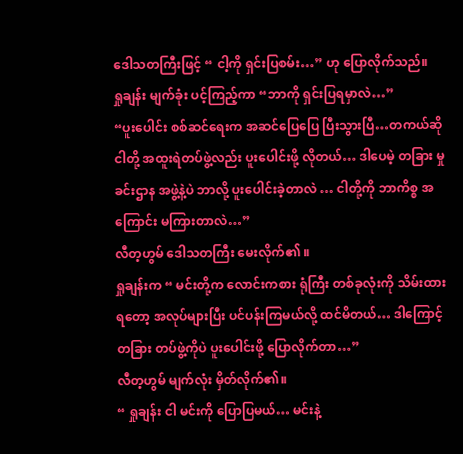ဒေါသတကြီးဖြင့် “ ငါ့ကို ရှင်းပြစမ်း…” ဟု ပြောလိုက်သည်။
ရှုချန်း မျက်ခုံး ပင့်ကြည့်ကာ “ဘာကို ရှင်းပြရမှာလဲ…”
“ပူးပေါင်း စစ်ဆင်ရေးက အဆင်ပြေပြေ ပြီးသွားပြီ…တကယ်ဆို ငါတို့ အထူးရဲတပ်ဖွဲ့လည်း ပူးပေါင်းဖို့ လိုတယ်… ဒါပေမဲ့ တခြား မှုခင်းဌာန အဖွဲ့နဲ့ပဲ ဘာလို့ ပူးပေါင်းခဲ့တာလဲ … ငါတို့ကို ဘာကိစ္စ အကြောင်း မကြားတာလဲ…”
လီတ့ဟွမ် ဒေါသတကြီး မေးလိုက်၏ ။
ရှုချန်းက “ မင်းတို့က လောင်းကစား ရုံကြီး တစ်ခုလုံးကို သိမ်းထားရတော့ အလုပ်များပြီး ပင်ပန်းကြမယ်လို့ ထင်မိတယ်… ဒါကြောင့် တခြား တပ်ဖွဲ့ကိုပဲ ပူးပေါင်းဖို့ ပြောလိုက်တာ…”
လီတ့ဟွမ် မျက်လုံး မှိတ်လိုက်၏။
“ ရှုချန်း ငါ မင်းကို ပြောပြမယ်… မင်းနဲ့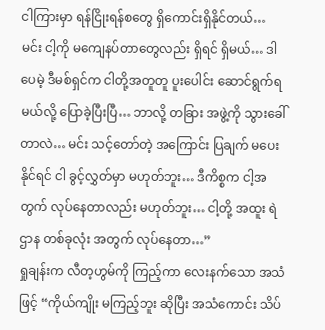ငါကြားမှာ ရန်ငြိုးရန်စတွေ ရှိကောင်းရှိနိုင်တယ်… မင်း ငါ့ကို မကျေနပ်တာတွေလည်း ရှိရင် ရှိမယ်… ဒါပေမဲ့ ဒီမစ်ရှင်က ငါတို့အတူတူ ပူးပေါင်း ဆောင်ရွက်ရမယ်လို့ ပြောခဲ့ပြီးပြီ… ဘာလို့ တခြား အဖွဲ့ကို သွားခေါ်တာလဲ… မင်း သင့်တော်တဲ့ အကြောင်း ပြချက် မပေးနိုင်ရင် ငါ ခွင့်လွှတ်မှာ မဟုတ်ဘူး… ဒီကိစ္စက ငါ့အတွက် လုပ်နေတာလည်း မဟုတ်ဘူး… ငါ့တို့ အထူး ရဲဌာန တစ်ခုလုံး အတွက် လုပ်နေတာ…”
ရှုချန်းက လီတ့ဟွမ်ကို ကြည့်ကာ လေးနက်သော အသံဖြင့် “ကိုယ်ကျိုး မကြည့်ဘူး ဆိုပြီး အသံကောင်း သိပ်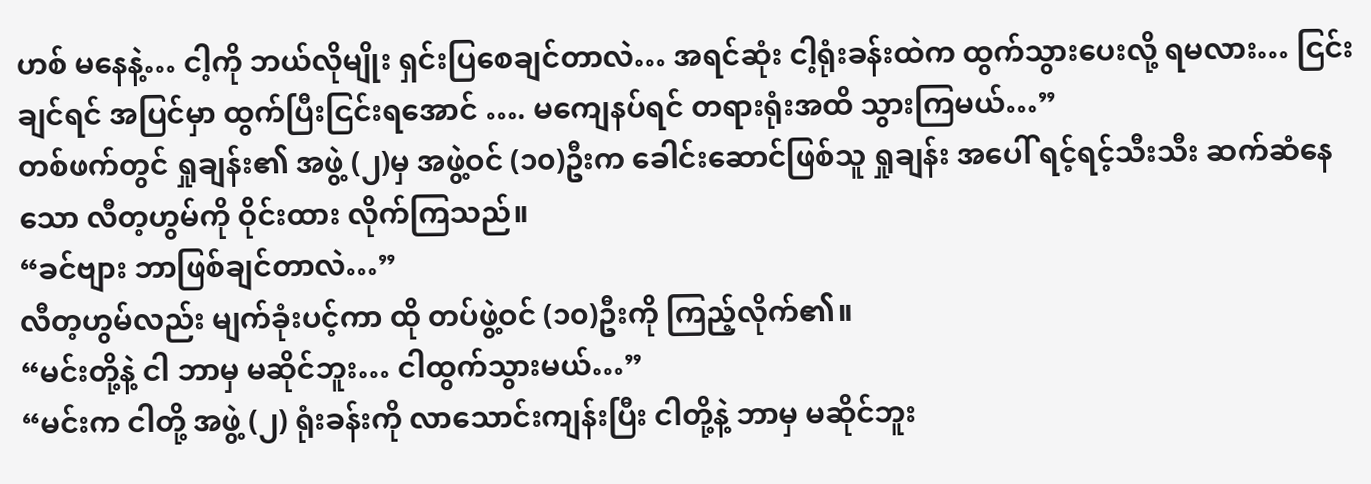ဟစ် မနေနဲ့… ငါ့ကို ဘယ်လိုမျိုး ရှင်းပြစေချင်တာလဲ… အရင်ဆုံး ငါ့ရုံးခန်းထဲက ထွက်သွားပေးလို့ ရမလား… ငြင်းချင်ရင် အပြင်မှာ ထွက်ပြီးငြင်းရအောင် …. မကျေနပ်ရင် တရားရုံးအထိ သွားကြမယ်…”
တစ်ဖက်တွင် ရှုချန်း၏ အဖွဲ့ (၂)မှ အဖွဲ့ဝင် (၁၀)ဦးက ခေါင်းဆောင်ဖြစ်သူ ရှုချန်း အပေါ် ရင့်ရင့်သီးသီး ဆက်ဆံနေသော လီတ့ဟွမ်ကို ဝိုင်းထား လိုက်ကြသည်။
“ခင်ဗျား ဘာဖြစ်ချင်တာလဲ…”
လီတ့ဟွမ်လည်း မျက်ခုံးပင့်ကာ ထို တပ်ဖွဲ့ဝင် (၁၀)ဦးကို ကြည့်လိုက်၏။
“မင်းတို့နဲ့ ငါ ဘာမှ မဆိုင်ဘူး… ငါထွက်သွားမယ်…”
“မင်းက ငါတို့ အဖွဲ့ (၂) ရုံးခန်းကို လာသောင်းကျန်းပြီး ငါတို့နဲ့ ဘာမှ မဆိုင်ဘူး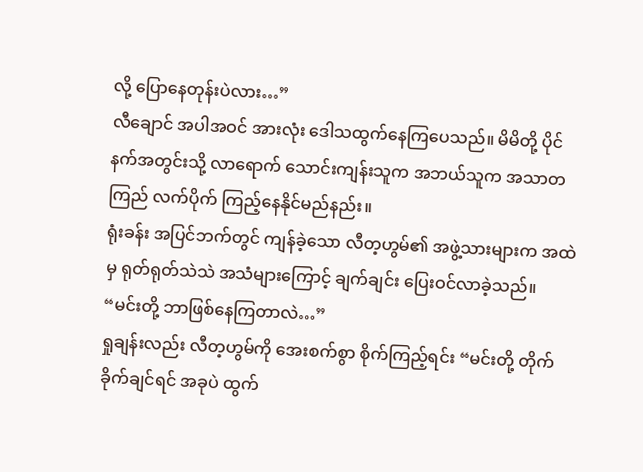လို့ ပြောနေတုန်းပဲလား…”
လီချောင် အပါအဝင် အားလုံး ဒေါသထွက်နေကြပေသည်။ မိမိတို့ ပိုင်နက်အတွင်းသို့ လာရောက် သောင်းကျန်းသူက အဘယ်သူက အသာတကြည် လက်ပိုက် ကြည့်နေနိုင်မည်နည်း။
ရုံးခန်း အပြင်ဘက်တွင် ကျန်ခဲ့သော လီတ့ဟွမ်၏ အဖွဲ့သားများက အထဲမှ ရုတ်ရုတ်သဲသဲ အသံများကြောင့် ချက်ချင်း ပြေးဝင်လာခဲ့သည်။
“မင်းတို့ ဘာဖြစ်နေကြတာလဲ…”
ရှုချန်းလည်း လီတ့ဟွမ်ကို အေးစက်စွာ စိုက်ကြည့်ရင်း “မင်းတို့ တိုက်ခိုက်ချင်ရင် အခုပဲ ထွက်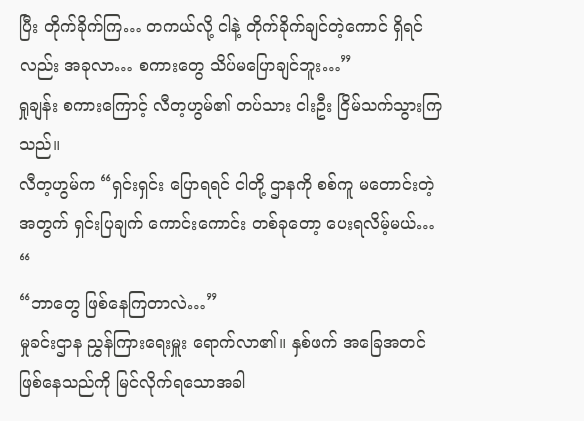ပြီး တိုက်ခိုက်ကြ… တကယ်လို့ ငါနဲ့ တိုက်ခိုက်ချင်တဲ့ကောင် ရှိရင်လည်း အခုလာ… စကားတွေ သိပ်မပြောချင်ဘူး…”
ရှုချန်း စကားကြောင့် လီတ့ဟွမ်၏ တပ်သား ငါးဦး ငြိမ်သက်သွားကြသည်။
လီတ့ဟွမ်က “ရှင်းရှင်း ပြောရရင် ငါတို့ ဌာနကို စစ်ကူ မတောင်းတဲ့ အတွက် ရှင်းပြချက် ကောင်းကောင်း တစ်ခုတော့ ပေးရလိမ့်မယ်… “
“ဘာတွေ ဖြစ်နေကြတာလဲ…”
မှုခင်းဌာန ညွှန်ကြားရေးမှူး ရောက်လာ၏။ နှစ်ဖက် အခြေအတင် ဖြစ်နေသည်ကို မြင်လိုက်ရသောအခါ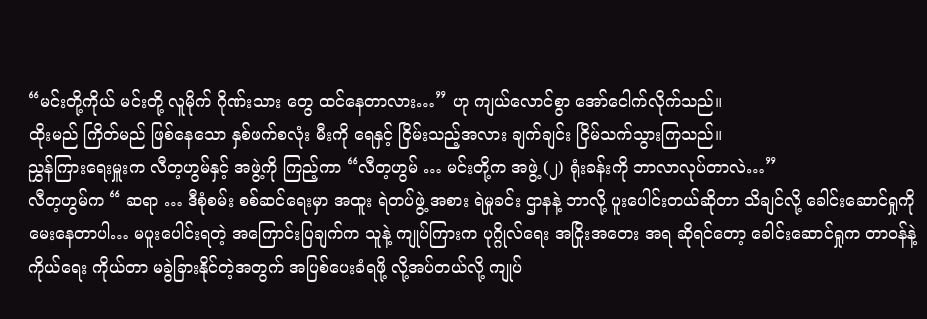“မင်းတို့ကိုယ် မင်းတို့ လူမိုက် ဂိုဏ်းသား တွေ ထင်နေတာလား…” ဟု ကျယ်လောင်စွာ အော်ငေါက်လိုက်သည်။
ထိုးမည် ကြိတ်မည် ဖြစ်နေသော နှစ်ဖက်စလုံး မီးကို ရေနှင့် ငြိမ်းသည့်အလား ချက်ချင်း ငြိမ်သက်သွားကြသည်။
ညွှန်ကြားရေးမှူးက လီတ့ဟွမ်နှင့် အဖွဲ့ကို ကြည့်ကာ “လီတ့ဟွမ် … မင်းတို့က အဖွဲ့ (၂) ရုံးခန်းကို ဘာလာလုပ်တာလဲ…”
လီတ့ဟွမ်က “ ဆရာ … ဒီစုံစမ်း စစ်ဆင်ရေးမှာ အထူး ရဲတပ်ဖွဲ့ အစား ရဲမှုခင်း ဌာနနဲ့ ဘာလို့ ပူးပေါင်းတယ်ဆိုတာ သိချင်လို့ ခေါင်းဆောင်ရှုကို မေးနေတာပါ… မပူးပေါင်းရတဲ့ အကြောင်းပြချက်က သူနဲ့ ကျုပ်ကြားက ပုဂ္ဂိုလ်ရေး အငြိုးအတေး အရ ဆိုရင်တော့ ခေါင်းဆောင်ရှုက တာဝန်နဲ့ ကိုယ်ရေး ကိုယ်တာ မခွဲခြားနိုင်တဲ့အတွက် အပြစ်ပေးခံရဖို့ လို့အပ်တယ်လို့ ကျုပ်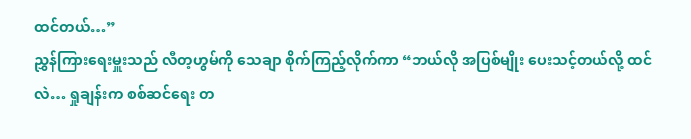ထင်တယ်…”
ညွှန်ကြားရေးမှူးသည် လီတ့ဟွမ်ကို သေချာ စိုက်ကြည့်လိုက်ကာ “ဘယ်လို အပြစ်မျိုး ပေးသင့်တယ်လို့ ထင်လဲ… ရှုချန်းက စစ်ဆင်ရေး တ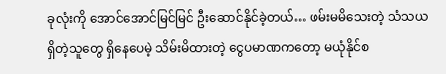ခုလုံးကို အောင်အောင်မြင်မြင် ဦးဆောင်နိုင်ခဲ့တယ်… ဖမ်းမမိသေးတဲ့ သံသယရှိတဲ့သူတွေ ရှိနေပေမဲ့ သိမ်းမိထားတဲ့ ငွေပမာဏကတော့ မယုံနိုင်စ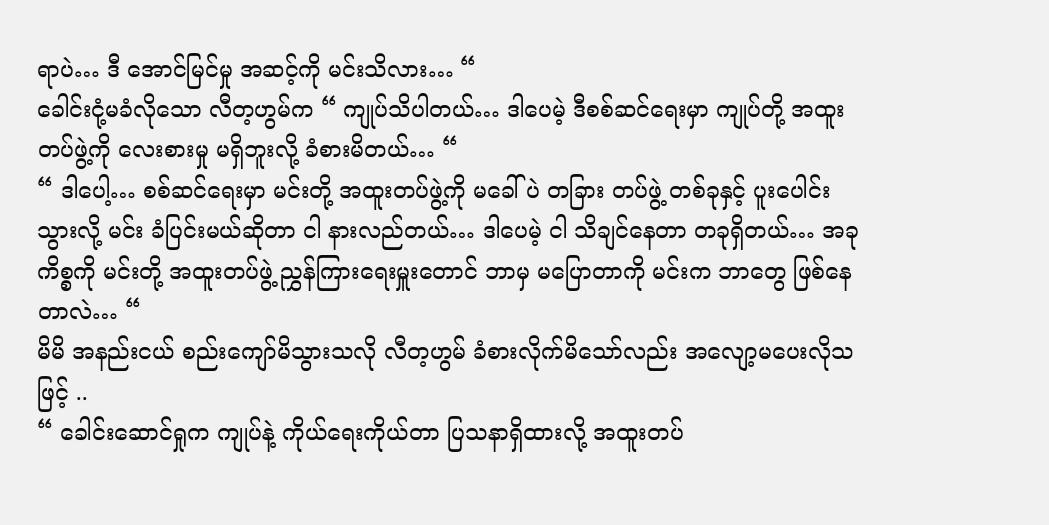ရာပဲ… ဒီ အောင်မြင်မှု အဆင့်ကို မင်းသိလား… “
ခေါင်းငုံ့မခံလိုသော လီတ့ဟွမ်က “ ကျုပ်သိပါတယ်… ဒါပေမဲ့ ဒီစစ်ဆင်ရေးမှာ ကျုပ်တို့ အထူးတပ်ဖွဲ့ကို လေးစားမှု မရှိဘူးလို့ ခံစားမိတယ်… “
“ ဒါပေါ့… စစ်ဆင်ရေးမှာ မင်းတို့ အထူးတပ်ဖွဲ့ကို မခေါ်ပဲ တခြား တပ်ဖွဲ့ တစ်ခုနှင့် ပူးပေါင်းသွားလို့ မင်း ခံပြင်းမယ်ဆိုတာ ငါ နားလည်တယ်… ဒါပေမဲ့ ငါ သိချင်နေတာ တခုရှိတယ်… အခုကိစ္စကို မင်းတို့ အထူးတပ်ဖွဲ့ ညွှန်ကြားရေးမှူးတောင် ဘာမှ မပြောတာကို မင်းက ဘာတွေ ဖြစ်နေတာလဲ… “
မိမိ အနည်းငယ် စည်းကျော်မိသွားသလို လီတ့ဟွမ် ခံစားလိုက်မိသော်လည်း အလျော့မပေးလိုသဖြင့် ..
“ ခေါင်းဆောင်ရှုက ကျုပ်နဲ့ ကိုယ်ရေးကိုယ်တာ ပြသနာရှိထားလို့ အထူးတပ်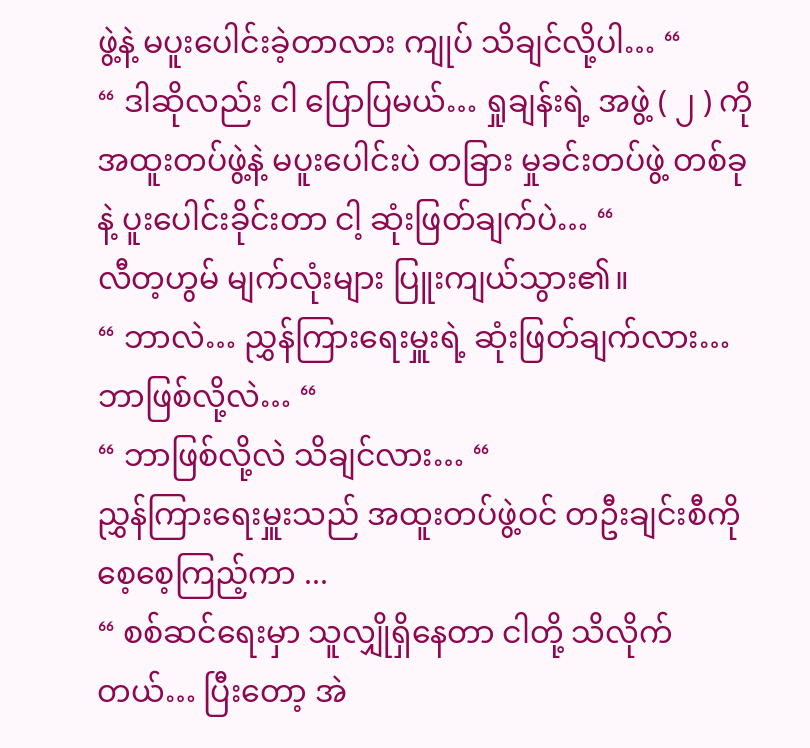ဖွဲ့နဲ့ မပူးပေါင်းခဲ့တာလား ကျုပ် သိချင်လို့ပါ… “
“ ဒါဆိုလည်း ငါ ပြောပြမယ်… ရှုချန်းရဲ့ အဖွဲ့ ( ၂ ) ကို အထူးတပ်ဖွဲ့နဲ့ မပူးပေါင်းပဲ တခြား မှုခင်းတပ်ဖွဲ့ တစ်ခုနဲ့ ပူးပေါင်းခိုင်းတာ ငါ့ ဆုံးဖြတ်ချက်ပဲ… “
လီတ့ဟွမ် မျက်လုံးများ ပြူးကျယ်သွား၏။
“ ဘာလဲ… ညွှန်ကြားရေးမှူးရဲ့ ဆုံးဖြတ်ချက်လား… ဘာဖြစ်လို့လဲ… “
“ ဘာဖြစ်လို့လဲ သိချင်လား… “
ညွှန်ကြားရေးမှူးသည် အထူးတပ်ဖွဲ့ဝင် တဦးချင်းစီကို စေ့စေ့ကြည့်ကာ ...
“ စစ်ဆင်ရေးမှာ သူလျှိုရှိနေတာ ငါတို့ သိလိုက်တယ်… ပြီးတော့ အဲ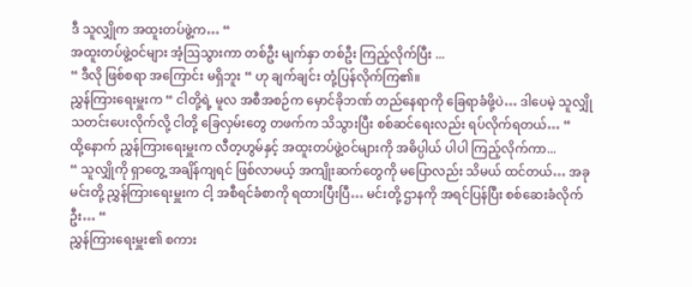ဒီ သူလျှိုက အထူးတပ်ဖွဲ့က… “
အထူးတပ်ဖွဲ့ဝင်များ အံ့ဩသွားကာ တစ်ဦး မျက်နှာ တစ်ဦး ကြည့်လိုက်ပြီး ...
“ ဒီလို ဖြစ်စရာ အကြောင်း မရှိဘူး “ ဟု ချက်ချင်း တုံ့ပြန်လိုက်ကြ၏။
ညွှန်ကြားရေးမှူးက “ ငါတို့ရဲ့ မူလ အစီအစဉ်က မှောင်ခိုဘဏ် တည်နေရာကို ခြေရာခံဖို့ပဲ… ဒါပေမဲ့ သူလျှို သတင်းပေးလိုက်လို့ ငါတို့ ခြေလှမ်းတွေ တဖက်က သိသွားပြီး စစ်ဆင်ရေးလည်း ရပ်လိုက်ရတယ်… “
ထို့နောက် ညွှန်ကြားရေးမှူးက လီတ့ဟွမ်နှင့် အထူးတပ်ဖွဲ့ဝင်များကို အဓိပ္ပါယ် ပါပါ ကြည့်လိုက်ကာ...
“ သူလျှိုကို ရှာတွေ့ အချိန်ကျရင် ဖြစ်လာမယ့် အကျိုးဆက်တွေကို မပြောလည်း သိမယ် ထင်တယ်… အခု မင်းတို့ ညွှန်ကြားရေးမှူးက ငါ့ အစီရင်ခံစာကို ရထားပြီးပြီ… မင်းတို့ ဌာနကို အရင်ပြန်ပြီး စစ်ဆေးခံလိုက်ဦး… “
ညွှန်ကြားရေးမှူး၏ စကား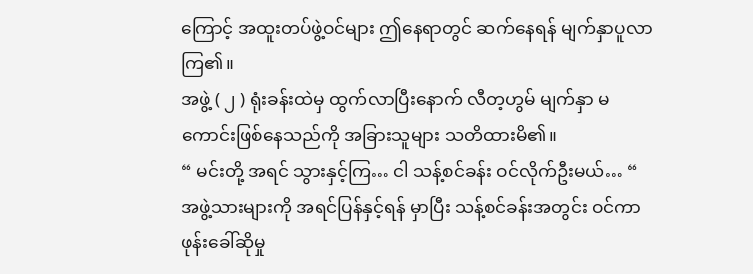ကြောင့် အထူးတပ်ဖွဲ့ဝင်များ ဤနေရာတွင် ဆက်နေရန် မျက်နှာပူလာကြ၏။
အဖွဲ့ ( ၂ ) ရုံးခန်းထဲမှ ထွက်လာပြီးနောက် လီတ့ဟွမ် မျက်နှာ မကောင်းဖြစ်နေသည်ကို အခြားသူများ သတိထားမိ၏။
“ မင်းတို့ အရင် သွားနှင့်ကြ… ငါ သန့်စင်ခန်း ဝင်လိုက်ဦးမယ်… “
အဖွဲ့သားများကို အရင်ပြန်နှင့်ရန် မှာပြီး သန့်စင်ခန်းအတွင်း ဝင်ကာ ဖုန်းခေါ်ဆိုမှု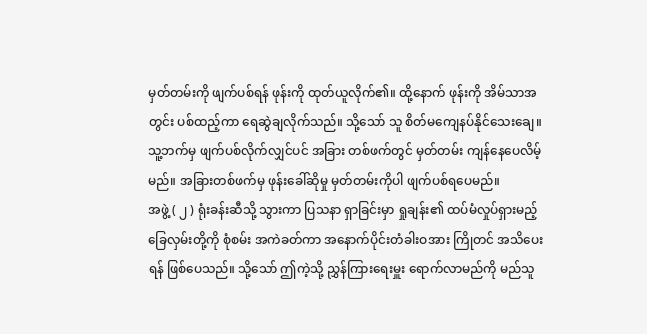မှတ်တမ်းကို ဖျက်ပစ်ရန် ဖုန်းကို ထုတ်ယူလိုက်၏။ ထို့နောက် ဖုန်းကို အိမ်သာအတွင်း ပစ်ထည့်ကာ ရေဆွဲချလိုက်သည်။ သို့သော် သူ စိတ်မကျေနပ်နိုင်သေးချေ။ သူ့ဘက်မှ ဖျက်ပစ်လိုက်လျှင်ပင် အခြား တစ်ဖက်တွင် မှတ်တမ်း ကျန်နေပေလိမ့်မည်။ အခြားတစ်ဖက်မှ ဖုန်းခေါ်ဆိုမှု မှတ်တမ်းကိုပါ ဖျက်ပစ်ရပေမည်။
အဖွဲ့ ( ၂ ) ရုံးခန်းဆီသို့ သွားကာ ပြသနာ ရှာခြင်းမှာ ရှုချန်း၏ ထပ်မံလှုပ်ရှားမည့် ခြေလှမ်းတို့ကို စုံစမ်း အကဲခတ်ကာ အနောက်ပိုင်းတံခါးဝအား ကြိုတင် အသိပေးရန် ဖြစ်ပေသည်။ သို့သော် ဤကဲ့သို့ ညွှန်ကြားရေးမှူး ရောက်လာမည်ကို မည်သူ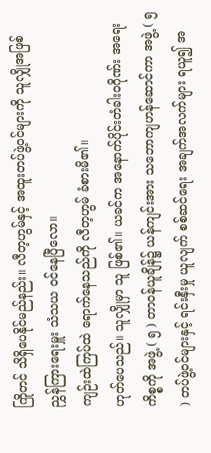ကြိုတင် သိရှိပေနိုင်မည်နည်း။ လီတ့ဟွမ်နှင့် အထူးတပ်ဖွဲ့ဝင်များကို သူလျှိုအဖြစ် ညွှန်ကြားရေးမှူး သံသယ ဝင်နေပြီလော။
ကျဉ်းထဲကြပ်ထဲ ရောက်နေသည်ကို လီတ့ဟွမ် ခံစားမိ၏။
ဟုတ်ပေသည်။ သူလျှိုမှာ သူ ဖြစ်၏။ ယခင်က အနောက်ပိုင်းတံခါးဝဂိုဏ်း အရေးကိစ္စကို အဖွဲ့ ( ၅ ) တာဝန်ယူချိန်၌ ယန်ကျင်းအား သဘောကျဟန်ဆောင်ကာ အဖွဲ့ ( ၅ ) တပ်ဖွဲ့ဝင်များနှင့် ရင်းနှီးမှု ယူလျက် စစ်ဆင်ရေး အချက်အလက်များ ရယူ၍ အ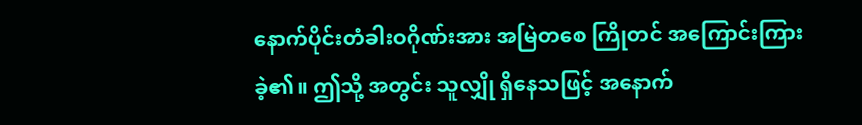နောက်ပိုင်းတံခါးဝဂိုဏ်းအား အမြဲတစေ ကြိုတင် အကြောင်းကြားခဲ့၏။ ဤသို့ အတွင်း သူလျှို ရှိနေသဖြင့် အနောက်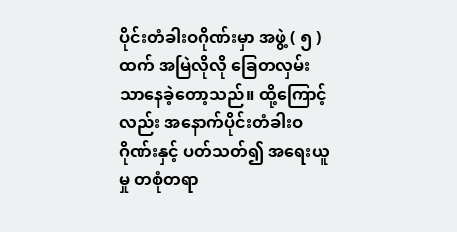ပိုင်းတံခါးဝဂိုဏ်းမှာ အဖွဲ့ ( ၅ ) ထက် အမြဲလိုလို ခြေတလှမ်းသာနေခဲ့တော့သည်။ ထို့ကြောင့်လည်း အနောက်ပိုင်းတံခါးဝဂိုဏ်းနှင့် ပတ်သတ်၍ အရေးယူမှု တစုံတရာ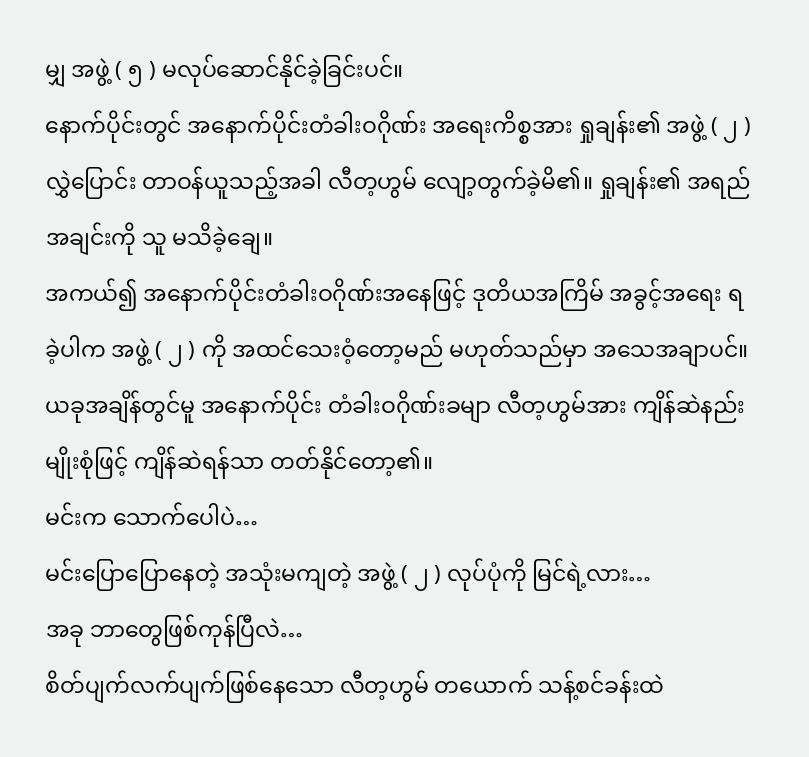မျှ အဖွဲ့ ( ၅ ) မလုပ်ဆောင်နိုင်ခဲ့ခြင်းပင်။
နောက်ပိုင်းတွင် အနောက်ပိုင်းတံခါးဝဂိုဏ်း အရေးကိစ္စအား ရှုချန်း၏ အဖွဲ့ ( ၂ ) လွှဲပြောင်း တာဝန်ယူသည့်အခါ လီတ့ဟွမ် လျော့တွက်ခဲ့မိ၏။ ရှုချန်း၏ အရည်အချင်းကို သူ မသိခဲ့ချေ။
အကယ်၍ အနောက်ပိုင်းတံခါးဝဂိုဏ်းအနေဖြင့် ဒုတိယအကြိမ် အခွင့်အရေး ရခဲ့ပါက အဖွဲ့ ( ၂ ) ကို အထင်သေးဝံ့တော့မည် မဟုတ်သည်မှာ အသေအချာပင်။ ယခုအချိန်တွင်မူ အနောက်ပိုင်း တံခါးဝဂိုဏ်းခမျာ လီတ့ဟွမ်အား ကျိန်ဆဲနည်း မျိုးစုံဖြင့် ကျိန်ဆဲရန်သာ တတ်နိုင်တော့၏။
မင်းက သောက်ပေါပဲ…
မင်းပြောပြောနေတဲ့ အသုံးမကျတဲ့ အဖွဲ့ ( ၂ ) လုပ်ပုံကို မြင်ရဲ့လား…
အခု ဘာတွေဖြစ်ကုန်ပြီလဲ…
စိတ်ပျက်လက်ပျက်ဖြစ်နေသော လီတ့ဟွမ် တယောက် သန့်စင်ခန်းထဲ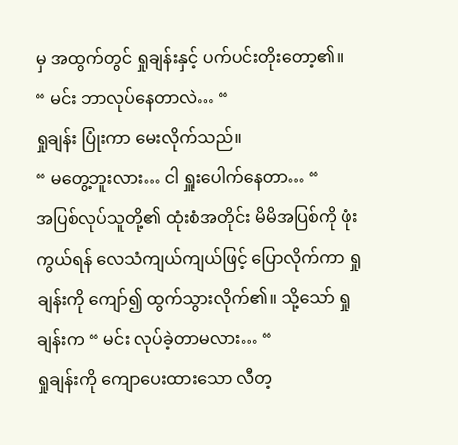မှ အထွက်တွင် ရှုချန်းနှင့် ပက်ပင်းတိုးတော့၏။
“ မင်း ဘာလုပ်နေတာလဲ… “
ရှုချန်း ပြုံးကာ မေးလိုက်သည်။
“ မတွေ့ဘူးလား… ငါ ရှူးပေါက်နေတာ… “
အပြစ်လုပ်သူတို့၏ ထုံးစံအတိုင်း မိမိအပြစ်ကို ဖုံးကွယ်ရန် လေသံကျယ်ကျယ်ဖြင့် ပြောလိုက်ကာ ရှုချန်းကို ကျော်၍ ထွက်သွားလိုက်၏။ သို့သော် ရှုချန်းက “ မင်း လုပ်ခဲ့တာမလား… “
ရှုချန်းကို ကျောပေးထားသော လီတ့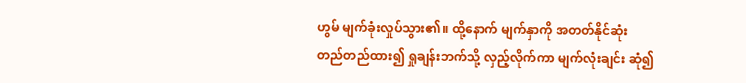ဟွမ် မျက်ခုံးလှုပ်သွား၏။ ထို့နောက် မျက်နှာကို အတတ်နိုင်ဆုံး တည်တည်ထား၍ ရှုချန်းဘက်သို့ လှည့်လိုက်ကာ မျက်လုံးချင်း ဆုံ၍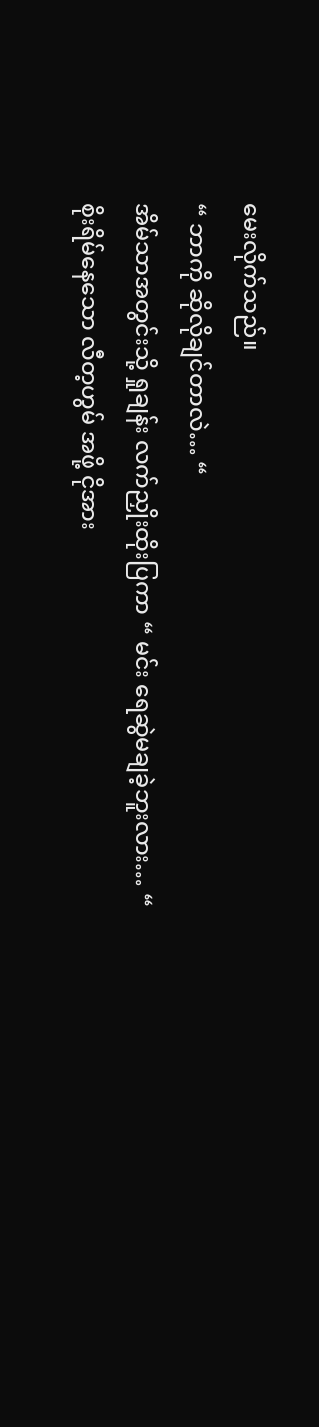မေးလိုက်သည်။
“ ဘာကို ဆိုလိုချင်တာလဲ… “
အိမ်သာအတွင်းသို့ ရှုချန်း လက်ညှိုးထိုးပြကာ “ မင်း ရေဆွဲမချခဲ့ဘူးလား… “
စိုးရိမ်နေသော လီတ့ဟွမ် အဖို့ ငိုအား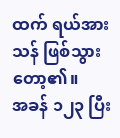ထက် ရယ်အားသန် ဖြစ်သွားတော့၏။
အခန် ၁၂၃ ပြီး